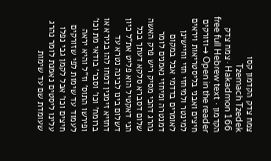צמח צדק הקדמון קסו
Tzemach Tzedek Hakadmon 166 · צמח צדק הקדמון · free full Hebrew text
Open in the reader →וזורקים חיצים ואבני בליסטריאות ויראים למינטר ולמיחזי חזי וחיישינן לאומרים בדדמי אבל במקום דמנטרה ומיחזי נאמנים לומר נהרג דהכי מסיק ריש פרק האשה שלום דסברא סלקא דעתך בכל הני דאקטיל הוא פליט את"ל כיון דשלום בינו לבינה נטרא עד דחזיא זימנין דמחו להו בגירא או ברומח' וכו' וסבר' בודאי מת וכו' ופירשו התוס' וז"ל והיא יראה לעמוד עד שימות לפי שזורקים חיצים וכו' אבל לקמן גבי נפלו עלינו ליסטים נאמנת לומר נהרג שעומדת שם עד שימות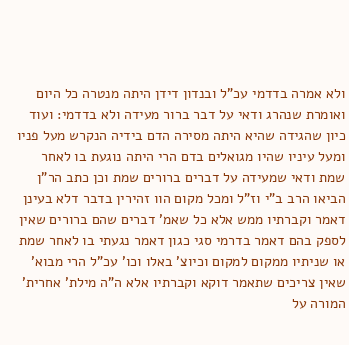ולא אמרה בדדמי עכ"ל ובנדון דידן היתה מנטרה כל היום ואומרת שנהרג ודאי על דבר ברור מעידה ולא בדדמי: ועוד כיון שהגידה שהיא היתה מסירה הדם בידיה הנקרש מעל פניו ומעל עיניו שהיו מגואלים בדם הרי היתה נוגעת בו לאחר שמת ודאי שמעידה על דברים ברורים שמת וכן כתב הר"ן הביאו הרב ב"י וז"ל ומכל מקום הוו זהירין בדבר דלא בעינן דאמר וקברתיו ממש אלא כל שאמ' דברים שהם ברורים שאין לספק בהם דאמר בדרמי סגי כגון דאמר נגעתי בו לאחר שמת או שניתיו ממקום למקום וכיוצ' באלו וכו' עכ"ל הרי מבוא' שאין צריכים שתאמר דוקא וקברתיו אלא ה"ה מילת' אחרית' המורה על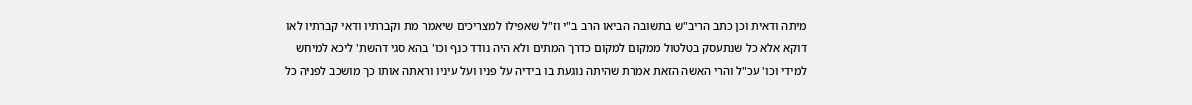מיתה ודאית וכן כתב הריב"ש בתשובה הביאו הרב ב"י וז"ל שאפילו למצריכים שיאמר מת וקברתיו ודאי קברתיו לאו דוקא אלא כל שנתעסק בטלטול ממקום למקום כדרך המתים ולא היה נודד כנף וכו' בהא סגי דהשת' ליכא למיחש למידי וכו' עכ"ל והרי האשה הזאת אמרת שהיתה נוגעת בו בידיה על פניו ועל עיניו וראתה אותו כך מושכב לפניה כל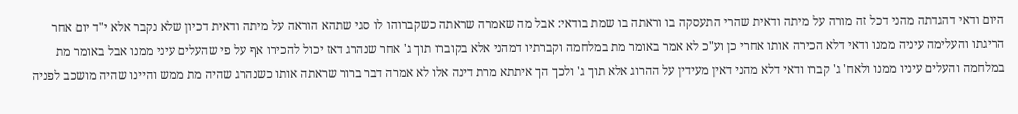היום ודאי דהגדתה מהני דכל זה מורה על מיתה ודאית שהרי התעסקה בו וראתה בו שמת בודאי: אבל מה שאמרה שראתה כשקברוהו לו סגי שתהא הוראה על מיתה ודאית דכיון שלא נקבר אלא י"ד יום אחר הריגתו והעלימה עיניה ממנו ודאי דלא הכירה אותו אחרי כן וע"כ לא אמר באומר מת במלחמה וקברתיו דמהני אלא בקוברו תוך ג' אחר שנהרג דאז יכול להכירו אף על פי שהעלים עיני ממנו אבל באומר מת במלחמה והעלים עיניו ממנו ולאח' ג' קברו ודאי דלא מהני דאין מעידין על ההרוג אלא תוך ג' ולכך הך איתתא מרת דינה אלו לא אמרה דבר ברור שראתה אותו כשנהרג שהיה מת ממש והיינו שהיה מושכב לפניה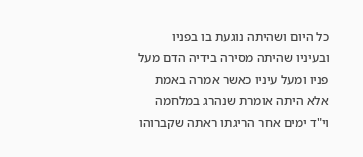כל היום ושהיתה נוגעת בו בפניו ובעיניו שהיתה מסירה בידיה הדם מעל פניו ומעל עיניו כאשר אמרה באמת אלא היתה אומרת שנהרג במלחמה וי"ד ימים אחר הריגתו ראתה שקברוהו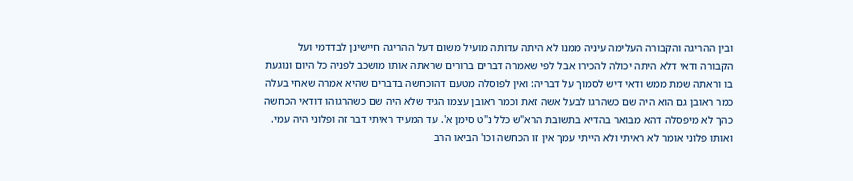ובין ההריגה והקבורה העלימה עיניה ממנו לא היתה עדותה מועיל משום דעל ההריגה חיישינן לבדדמי ועל הקבורה ודאי דלא היתה יכולה להכירו אבל לפי שאמרה דברים ברורים שראתה אותו מושכב לפניה כל היום ונוגעת בו וראתה שמת ממש ודאי דיש לסמוך על דבריה: ואין לפוסלה מטעם דהוכחשה בדברים שהיא אמרה שאחי בעלה כמר ראובן גם הוא היה שם כשהרגו לבעל אשה זאת וכמר ראובן עצמו הגיד שלא היה שם כשהרגוהו דודאי הכחשה כהך לא מיפסלה דהא מבואר בהדיא בתשובת הרא"ש כלל נ"ט סימן א'. עד המעיד ראיתי דבר זה ופלוני היה עמי. ואותו פלוני אומר לא ראיתי ולא הייתי עמך אין זו הכחשה וכו' הביאו הרב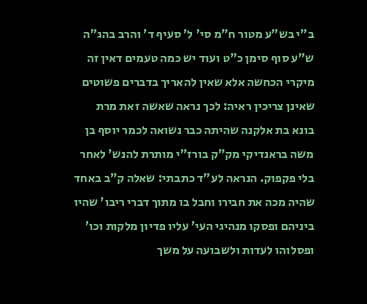ב"י בש"ע מטור ח"מ סי' ל' סעיף ד' והרב בהג"ה ש"ע סוף סימן כ"ט ועוד יש כמה טעמים דאין זה מיקרי הכחשה אלא שאין להאריך בדברים פשוטים שאינן צריכין ראיה: לכך נראה שאשה זאת מרת בונא בת אלקנה שהיתה כבר נשואה לכמר יוסף בן משה בראנדיקי מק"ק בורז"י מותרת להנש' לאחר בלי פקפוק. הנראה לע"ד כתבתי: שאלה ק"ב באחד שהיה מכה את חבירו וחבל בו מתוך דברי ריבו' שהיו ביניהם ופסקו מנהיגי העי' עליו פדיון מלקות וכו' ופסלוהו לעדות ולשבועה על משך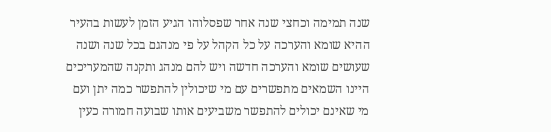שנה תמימה וכחצי שנה אחר שפסלוהו הגיע הזמן לעשות בהעיר ההיא שומא והערכה על כל הקהל על פי מנהגם בכל שנה ושנה שעושים שומא והערכה חדשה ויש להם מנהג ותקנה שהמעריכים היינו השמאים מתפשרים עם מי שיכולין להתפשר כמה יתן ועם מי שאינם יכולים להתפשר משביעים אותו שבועה חמורה כעין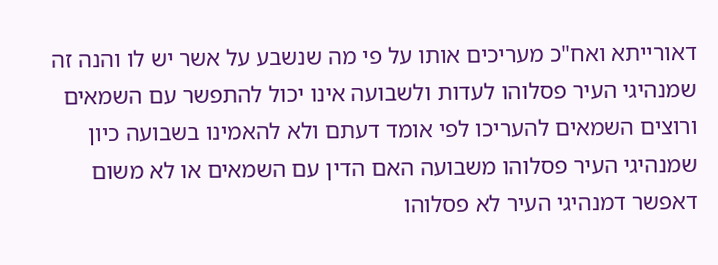דאורייתא ואח"כ מעריכים אותו על פי מה שנשבע על אשר יש לו והנה זה שמנהיגי העיר פסלוהו לעדות ולשבועה אינו יכול להתפשר עם השמאים ורוצים השמאים להעריכו לפי אומד דעתם ולא להאמינו בשבועה כיון שמנהיגי העיר פסלוהו משבועה האם הדין עם השמאים או לא משום דאפשר דמנהיגי העיר לא פסלוהו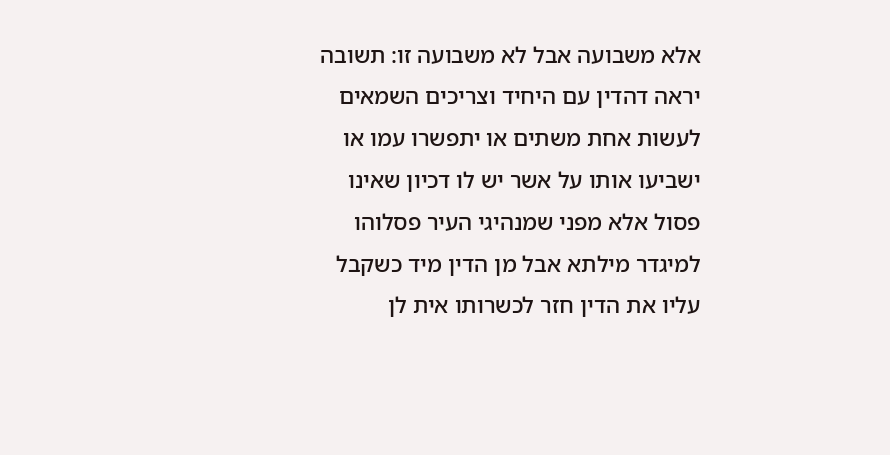אלא משבועה אבל לא משבועה זו: תשובה יראה דהדין עם היחיד וצריכים השמאים לעשות אחת משתים או יתפשרו עמו או ישביעו אותו על אשר יש לו דכיון שאינו פסול אלא מפני שמנהיגי העיר פסלוהו למיגדר מילתא אבל מן הדין מיד כשקבל עליו את הדין חזר לכשרותו אית לן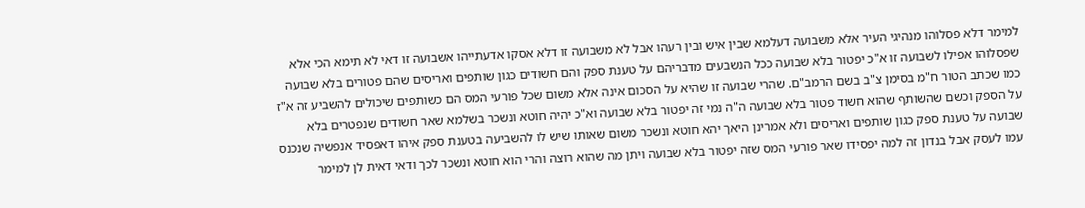למימר דלא פסלוהו מנהיגי העיר אלא משבועה דעלמא שבין איש ובין רעהו אבל לא משבועה זו דלא אסקו אדעתייהו אשבועה זו דאי לא תימא הכי אלא שפסלוהו אפילו לשבועה זו א"כ יפטור בלא שבועה ככל הנשבעים מדבריהם על טענת ספק והם חשודים כגון שותפים ואריסים שהם פטורים בלא שבועה כמו שכתב הטור ח"מ בסימן צ"ב בשם הרמב"ם. שהרי שבועה זו שהיא על הסכום אינה אלא משום שכל פורעי המס הם כשותפים שיכולים להשביע זה א"ז על הספק וכשם שהשותף שהוא חשוד פטור בלא שבועה ה"ה נמי זה יפטור בלא שבועה וא"כ יהיה חוטא ונשכר בשלמא שאר חשודים שנפטרים בלא שבועה על טענת ספק כגון שותפים ואריסים ולא אמרינן היאך יהא חוטא ונשכר משום שאותו שיש לו להשביעה בטענת ספק איהו דאפסיד אנפשיה שנכנס עמו לעסק אבל בנדון זה למה יפסידו שאר פורעי המס שזה יפטור בלא שבועה ויתן מה שהוא רוצה והרי הוא חוטא ונשכר לכך ודאי דאית לן למימר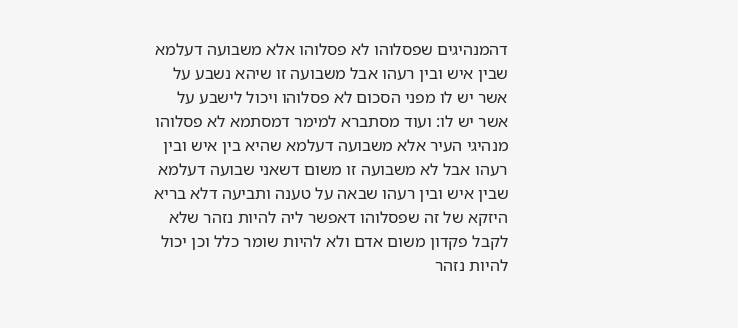דהמנהיגים שפסלוהו לא פסלוהו אלא משבועה דעלמא שבין איש ובין רעהו אבל משבועה זו שיהא נשבע על אשר יש לו מפני הסכום לא פסלוהו ויכול לישבע על אשר יש לו: ועוד מסתברא למימר דמסתמא לא פסלוהו מנהיגי העיר אלא משבועה דעלמא שהיא בין איש ובין רעהו אבל לא משבועה זו משום דשאני שבועה דעלמא שבין איש ובין רעהו שבאה על טענה ותביעה דלא בריא היזקא של זה שפסלוהו דאפשר ליה להיות נזהר שלא לקבל פקדון משום אדם ולא להיות שומר כלל וכן יכול להיות נזהר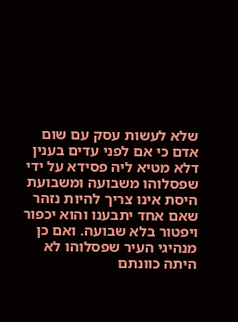שלא לעשות עסק עם שום אדם כי אם לפני עדים בענין דלא מטיא ליה פסידא על ידי שפסלוהו משבועה ומשבועת היסת אינו צריך להיות נזהר שאם אחד יתבענו והוא יכפור ויפטור בלא שבועה. ואם כן מנהיגי העיר שפסלוהו לא היתה כוונתם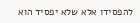להפסידו אלא שלא יפסיד הוא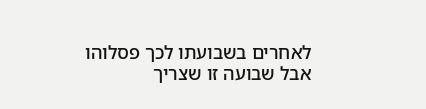לאחרים בשבועתו לכך פסלוהו אבל שבועה זו שצריך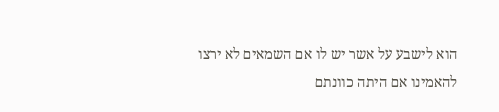הוא לישבע על אשר יש לו אם השמאים לא ירצו להאמינו אם היתה כוונתם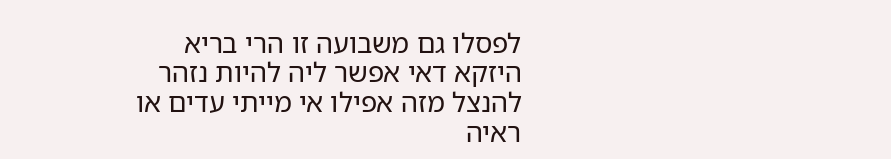לפסלו גם משבועה זו הרי בריא היזקא דאי אפשר ליה להיות נזהר להנצל מזה אפילו אי מייתי עדים או ראיה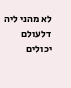לא מהני ליה דלעולם יכולים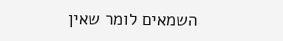השמאים לומר שאין